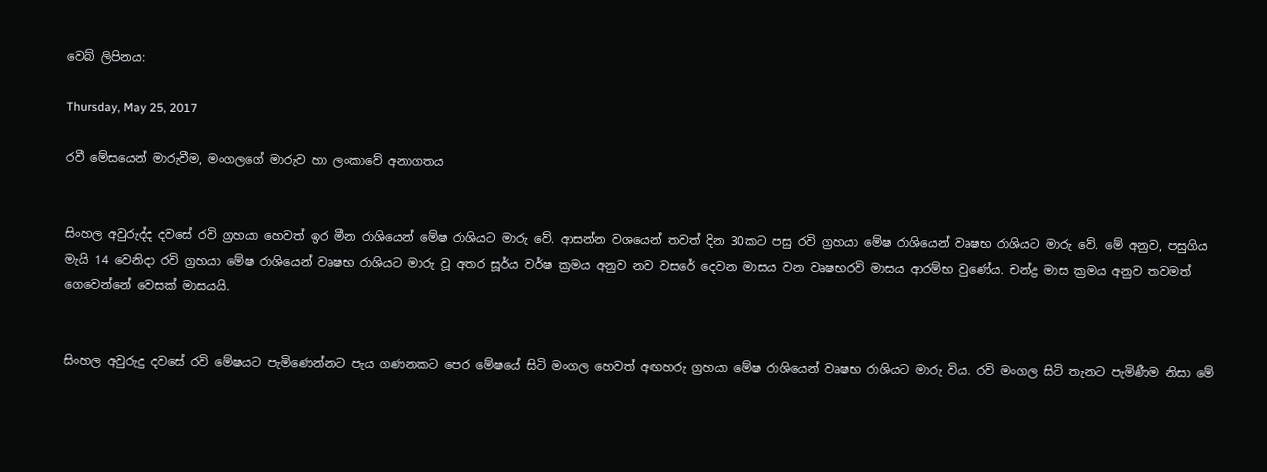වෙබ් ලිපිනය:

Thursday, May 25, 2017

රවී මේසයෙන් මාරුවීම, මංගලගේ මාරුව හා ලංකාවේ අනාගතය


සිංහල අවුරුද්ද දවසේ රවි ග්‍රහයා හෙවත් ඉර මීන රාශියෙන් මේෂ රාශියට මාරු වේ. ආසන්න වශයෙන් තවත් දින 30කට පසු රවි ග්‍රහයා මේෂ රාශියෙන් වෘෂභ රාශියට මාරු වේ. මේ අනුව, පසුගිය මැයි 14 වෙනිදා රවි ග්‍රහයා මේෂ රාශියෙන් වෘෂභ රාශියට මාරු වූ අතර සූර්ය වර්ෂ ක්‍රමය අනුව නව වසරේ දෙවන මාසය වන වෘෂභරවි මාසය ආරම්භ වුණේය. චන්ද්‍ර මාස ක්‍රමය අනුව තවමත් ගෙවෙන්නේ වෙසක් මාසයයි.


සිංහල අවුරුදු දවසේ රවි මේෂයට පැමිණෙන්නට පැය ගණනකට පෙර මේෂයේ සිටි මංගල හෙවත් අඟහරු ග්‍රහයා මේෂ රාශියෙන් වෘෂභ රාශියට මාරු විය. රවි මංගල සිටි තැනට පැමිණීම නිසා මේ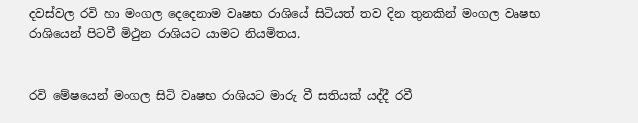දවස්වල රවි හා මංගල දෙදෙනාම වෘෂභ රාශියේ සිටියත් තව දින තුනකින් මංගල වෘෂභ රාශියෙන් පිටවී මිථුන රාශියට යාමට නියමිතය.


රවි මේෂයෙන් මංගල සිටි වෘෂභ රාශියට මාරු වී සතියක් යද්දී රවී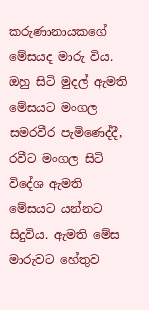කරුණානායකගේ මේසයද මාරු විය. ඔහු සිටි මුදල් ඇමති මේසයට මංගල සමරවීර පැමිණෙද්දී, රවීට මංගල සිටි විදේශ ඇමති මේසයට යන්නට සිදුවිය. ඇමති මේස මාරුවට හේතුව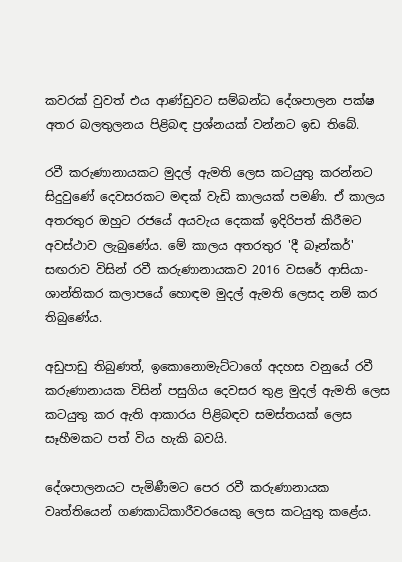කවරක් වුවත් එය ආණ්ඩුවට සම්බන්ධ දේශපාලන පක්ෂ අතර බලතුලනය පිළිබඳ ප්‍රශ්නයක් වන්නට ඉඩ තිබේ.

රවී කරුණානායකට මුදල් ඇමති ලෙස කටයුතු කරන්නට සිදුවුණේ දෙවසරකට මඳක් වැඩි කාලයක් පමණි. ඒ කාලය අතරතුර ඔහුට රජයේ අයවැය දෙකක් ඉදිරිපත් කිරීමට අවස්ථාව ලැබුණේය. මේ කාලය අතරතුර 'දී බෑන්කර්' සඟරාව විසින් රවී කරුණානායකව 2016 වසරේ ආසියා-ශාන්තිකර කලාපයේ හොඳම මුදල් ඇමති ලෙසද නම් කර තිබුණේය.

අඩුපාඩු තිබුණත්, ඉකොනොමැට්ටාගේ අදහස වනුයේ රවී කරුණානායක විසින් පසුගිය දෙවසර තුළ මුදල් ඇමති ලෙස කටයුතු කර ඇති ආකාරය පිළිබඳව සමස්තයක් ලෙස සෑහීමකට පත් විය හැකි බවයි.

දේශපාලනයට පැමිණීමට පෙර රවී කරුණානායක වෘත්තියෙන් ගණකාධිකාරීවරයෙකු ලෙස කටයුතු කළේය.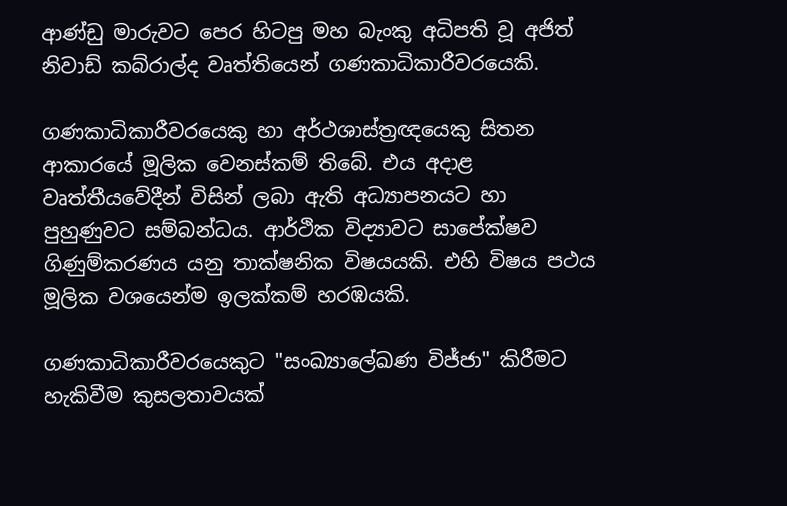ආණ්ඩු මාරුවට පෙර හිටපු මහ බැංකු අධිපති වූ අජිත් නිවාඩ් කබ්රාල්ද වෘත්තියෙන් ගණකාධිකාරීවරයෙකි.

ගණකාධිකාරීවරයෙකු හා අර්ථශාස්ත්‍රඥයෙකු සිතන ආකාරයේ මූලික වෙනස්කම් තිබේ. එය අදාළ වෘත්තීයවේදීන් විසින් ලබා ඇති අධ්‍යාපනයට හා පුහුණුවට සම්බන්ධය. ආර්ථික විද්‍යාවට සාපේක්ෂව ගිණුම්කරණය යනු තාක්ෂනික විෂයයකි. එහි විෂය පථය මූලික වශයෙන්ම ඉලක්කම් හරඹයකි.

ගණකාධිකාරීවරයෙකුට "සංඛ්‍යාලේඛණ විජ්ජා" කිරීමට හැකිවීම කුසලතාවයක්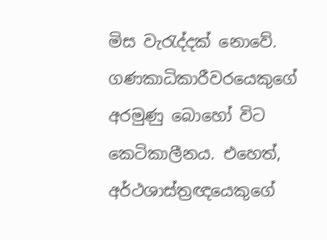මිස වැරැද්දක් නොවේ. ගණකාධිකාරීවරයෙකුගේ අරමුණු බොහෝ විට කෙටිකාලීනය. එහෙත්, අර්ථශාස්ත්‍රඥයෙකුගේ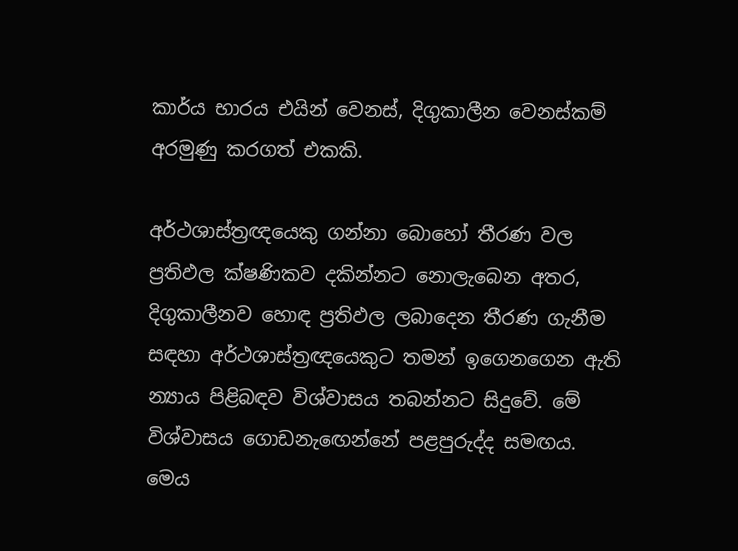කාර්ය භාරය එයින් වෙනස්, දිගුකාලීන වෙනස්කම් අරමුණු කරගත් එකකි.

අර්ථශාස්ත්‍රඥයෙකු ගන්නා බොහෝ තීරණ වල ප්‍රතිඵල ක්ෂණිකව දකින්නට නොලැබෙන අතර, දිගුකාලීනව හොඳ ප්‍රතිඵල ලබාදෙන තීරණ ගැනීම සඳහා අර්ථශාස්ත්‍රඥයෙකුට තමන් ඉගෙනගෙන ඇති න්‍යාය පිළිබඳව විශ්වාසය තබන්නට සිදුවේ. මේ විශ්වාසය ගොඩනැඟෙන්නේ පළපුරුද්ද සමඟය. මෙය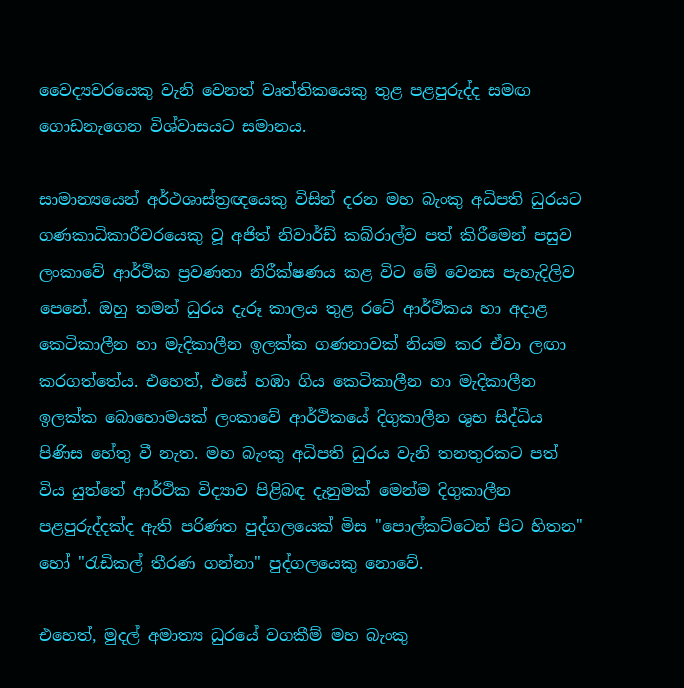වෛද්‍යවරයෙකු වැනි වෙනත් වෘත්තිකයෙකු තුළ පළපුරුද්ද සමඟ ගොඩනැගෙන විශ්වාසයට සමානය.

සාමාන්‍යයෙන් අර්ථශාස්ත්‍රඥයෙකු විසින් දරන මහ බැංකු අධිපති ධුරයට ගණකාධිකාරීවරයෙකු වූ අජිත් නිවාර්ඩ් කබ්රාල්ව පත් කිරීමෙන් පසුව ලංකාවේ ආර්ථික ප්‍රවණතා නිරීක්ෂණය කළ විට මේ වෙනස පැහැදිලිව පෙනේ. ඔහු තමන් ධුරය දැරූ කාලය තුළ රටේ ආර්ථිකය හා අදාළ කෙටිකාලීන හා මැදිකාලීන ඉලක්ක ගණනාවක් නියම කර ඒවා ලඟා කරගත්තේය. එහෙත්, එසේ හඹා ගිය කෙටිකාලීන හා මැදිකාලීන ඉලක්ක බොහොමයක් ලංකාවේ ආර්ථිකයේ දිගුකාලීන ශුභ සිද්ධිය පිණිස හේතු වී නැත. මහ බැංකු අධිපති ධුරය වැනි තනතුරකට පත් විය යුත්තේ ආර්ථික විද්‍යාව පිළිබඳ දැනුමක් මෙන්ම දිගුකාලීන පළපුරුද්දක්ද ඇති පරිණත පුද්ගලයෙක් මිස "පොල්කට්ටෙන් පිට හිතන" හෝ "රැඩිකල් තීරණ ගන්නා" පුද්ගලයෙකු නොවේ.

එහෙත්, මුදල් අමාත්‍ය ධුරයේ වගකීම් මහ බැංකු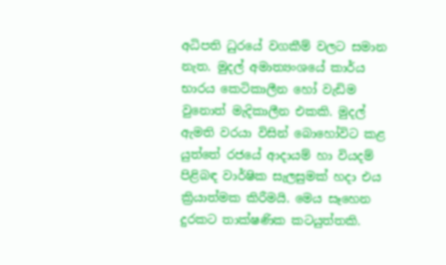අධිපති ධුරයේ වගකීම් වලට සමාන නැත. මුදල් අමාත්‍යංශයේ කාර්ය භාරය කෙටිකාලීන හෝ වැඩිම වුනොත් මැදිකාලීන එකකි. මුදල් ඇමති වරයා විසින් බොහෝවිට කළ යුත්තේ රජයේ ආදායම් හා වියදම් පිළිබඳ වාර්ෂික සැලසුමක් හදා එය ක්‍රියාත්මක කිරීමයි. මෙය සෑහෙන දුරකට තාක්ෂණික කටයුත්තකි.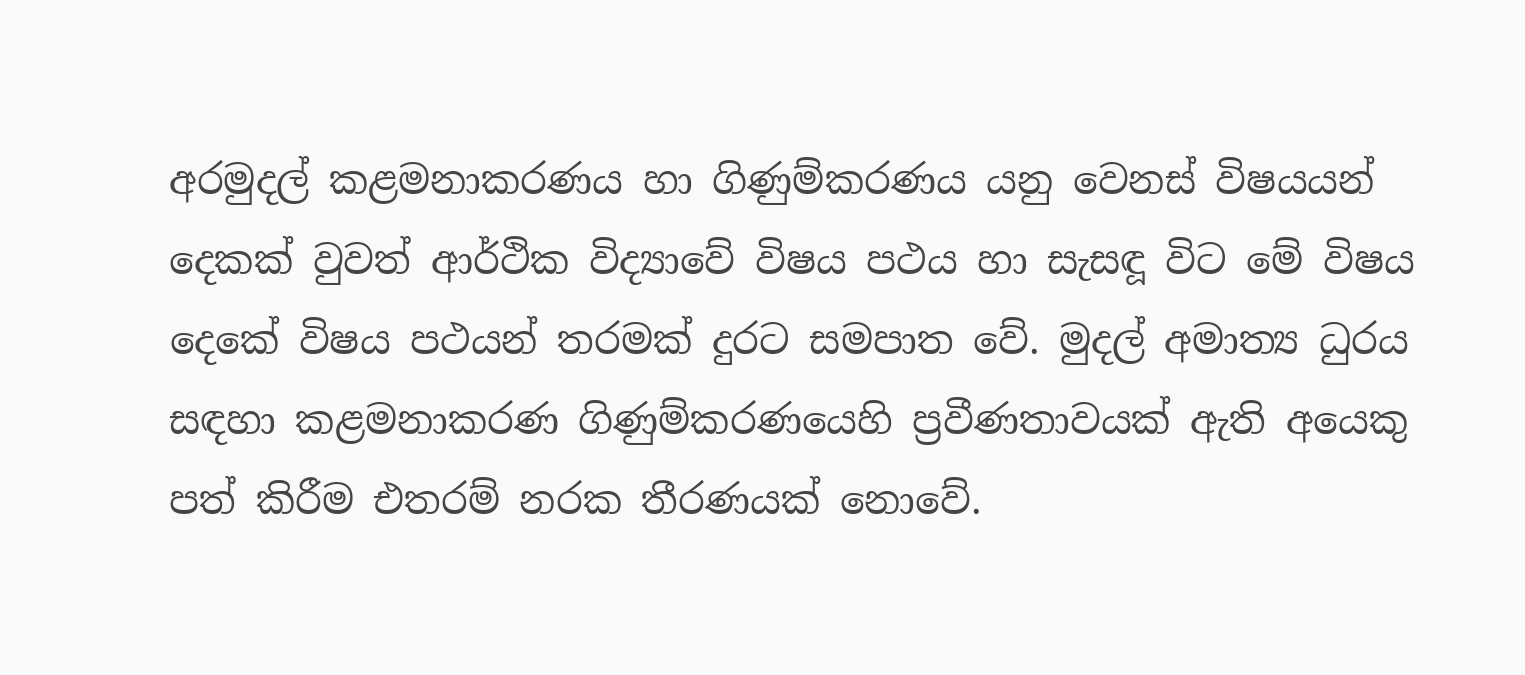අරමුදල් කළමනාකරණය හා ගිණුම්කරණය යනු වෙනස් විෂයයන් දෙකක් වුවත් ආර්ථික විද්‍යාවේ විෂය පථය හා සැසඳූ විට මේ විෂය දෙකේ විෂය පථයන් තරමක් දුරට සමපාත වේ. මුදල් අමාත්‍ය ධුරය සඳහා කළමනාකරණ ගිණුම්කරණයෙහි ප්‍රවීණතාවයක් ඇති අයෙකු පත් කිරීම එතරම් නරක තීරණයක් නොවේ.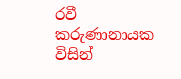රවී කරුණානායක විසින්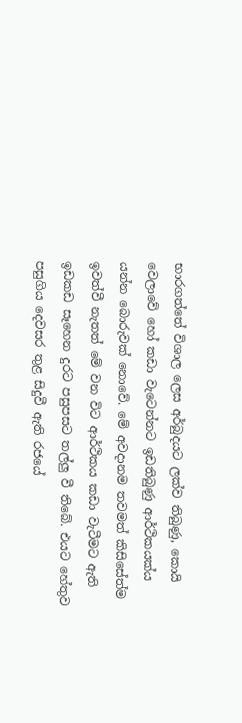භාරගත්තේ විශාල ලෙස අර්බුදයට ලක්ව තිබුණු, කොයි වෙලාවේ හෝ කඩා වැටෙන්නට ඉඩතිබුණු ආර්ථිකයක්ය යන්න බොරුවක් නොවේ. මේ අවදානම තවමත් කිසිසේත්ම ඉවත්වී නැතත් මේ වන විට ආර්ථිකය කඩා වැටීමට ඇති ඉඩකඩ සෑහෙන දුරට පසුපසට තල්ලු වී තිබේ. එයට හේතුව පසුගිය දෙවසර තුළ සිදුවී ඇති රජයේ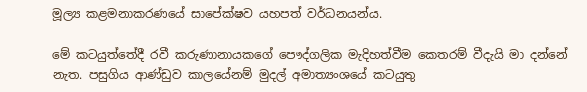මූල්‍ය කළමනාකරණයේ සාපේක්ෂව යහපත් වර්ධනයන්ය.

මේ කටයුත්තේදී රවී කරුණානායකගේ පෞද්ගලික මැදිහත්වීම කෙතරම් වීදැයි මා දන්නේ නැත. පසුගිය ආණ්ඩුව කාලයේනම් මුදල් අමාත්‍යංශයේ කටයුතු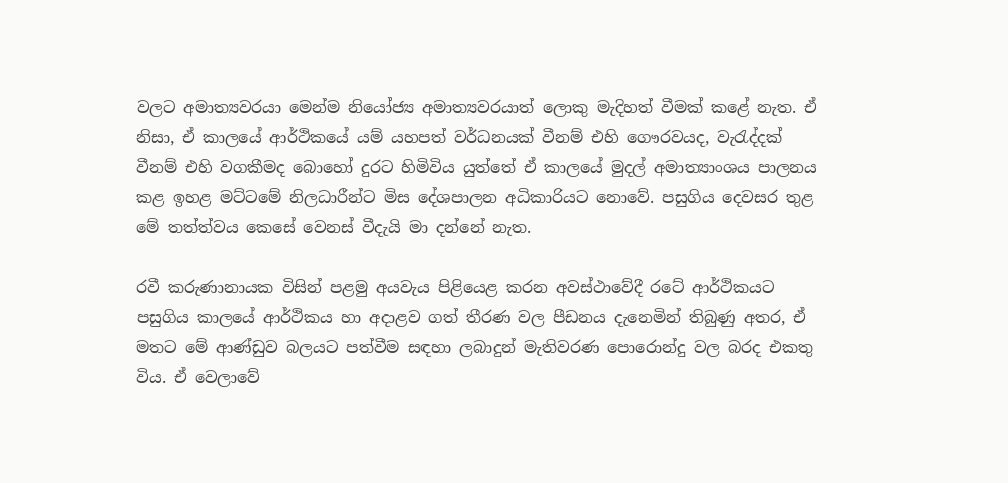වලට අමාත්‍යවරයා මෙන්ම නියෝජ්‍ය අමාත්‍යවරයාත් ලොකු මැදිහත් වීමක් කළේ නැත. ඒ නිසා, ඒ කාලයේ ආර්ථිකයේ යම් යහපත් වර්ධනයක් වීනම් එහි ගෞරවයද, වැරැද්දක් වීනම් එහි වගකීමද බොහෝ දුරට හිමිවිය යුත්තේ ඒ කාලයේ මුදල් අමාත්‍යාංශය පාලනය කළ ඉහළ මට්ටමේ නිලධාරීන්ට මිස දේශපාලන අධිකාරියට නොවේ. පසුගිය දෙවසර තුළ මේ තත්ත්වය කෙසේ වෙනස් වීදැයි මා දන්නේ නැත.

රවී කරුණානායක විසින් පළමු අයවැය පිළියෙළ කරන අවස්ථාවේදී රටේ ආර්ථිකයට පසුගිය කාලයේ ආර්ථිකය හා අදාළව ගත් තීරණ වල පීඩනය දැනෙමින් තිබුණු අතර, ඒ මතට මේ ආණ්ඩුව බලයට පත්වීම සඳහා ලබාදුන් මැතිවරණ පොරොන්දු වල බරද එකතු විය. ඒ වෙලාවේ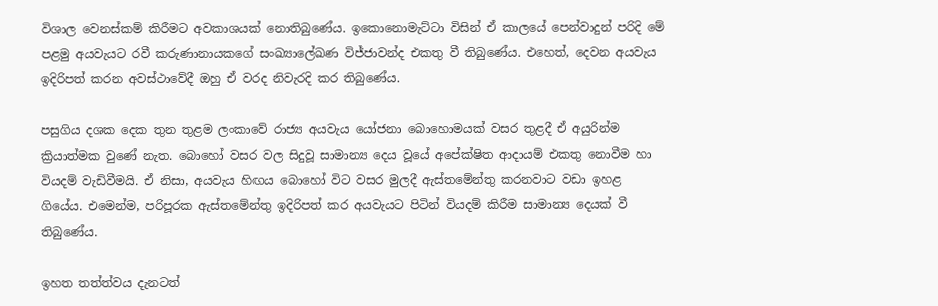විශාල වෙනස්කම් කිරීමට අවකාශයක් නොතිබුණේය. ඉකොනොමැට්ටා විසින් ඒ කාලයේ පෙන්වාදුන් පරිදි මේ පළමු අයවැයට රවී කරුණානායකගේ සංඛ්‍යාලේඛණ විජ්ජාවන්ද එකතු වී තිබුණේය. එහෙත්, දෙවන අයවැය ඉදිරිපත් කරන අවස්ථාවේදී ඔහු ඒ වරද නිවැරදි කර තිබුණේය.

පසුගිය දශක දෙක තුන තුළම ලංකාවේ රාජ්‍ය අයවැය යෝජනා බොහොමයක් වසර තුළදී ඒ අයුරින්ම ක්‍රියාත්මක වුණේ නැත. බොහෝ වසර වල සිදුවූ සාමාන්‍ය දෙය වූයේ අපේක්ෂිත ආදායම් එකතු නොවීම හා වියදම් වැඩිවීමයි. ඒ නිසා, අයවැය හිඟය බොහෝ විට වසර මුලදී ඇස්තමේන්තු කරනවාට වඩා ඉහළ ගියේය. එමෙන්ම, පරිපූරක ඇස්තමේන්තු ඉදිරිපත් කර අයවැයට පිටින් වියදම් කිරීම සාමාන්‍ය දෙයක් වී තිබුණේය.

ඉහත තත්ත්වය දැනටත්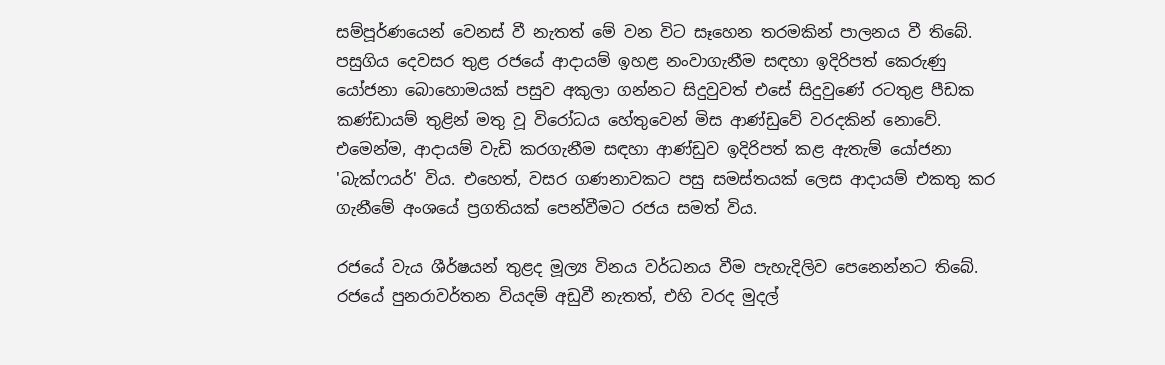සම්පූර්ණයෙන් වෙනස් වී නැතත් මේ වන විට සෑහෙන තරමකින් පාලනය වී තිබේ. පසුගිය දෙවසර තුළ රජයේ ආදායම් ඉහළ නංවාගැනීම සඳහා ඉදිරිපත් කෙරුණු යෝජනා බොහොමයක් පසුව අකුලා ගන්නට සිදුවුවත් එසේ සිදුවුණේ රටතුළ පීඩක කණ්ඩායම් තුළින් මතු වූ විරෝධය හේතුවෙන් මිස ආණ්ඩුවේ වරදකින් නොවේ. එමෙන්ම, ආදායම් වැඩි කරගැනීම සඳහා ආණ්ඩුව ඉදිරිපත් කළ ඇතැම් යෝජනා 'බැක්ෆයර්' විය. එහෙත්, වසර ගණනාවකට පසු සමස්තයක් ලෙස ආදායම් එකතු කර ගැනීමේ අංශයේ ප්‍රගතියක් පෙන්වීමට රජය සමත් විය.

රජයේ වැය ශීර්ෂයන් තුළද මූල්‍ය විනය වර්ධනය වීම පැහැදිලිව පෙනෙන්නට තිබේ. රජයේ පුනරාවර්තන වියදම් අඩුවී නැතත්, එහි වරද මුදල්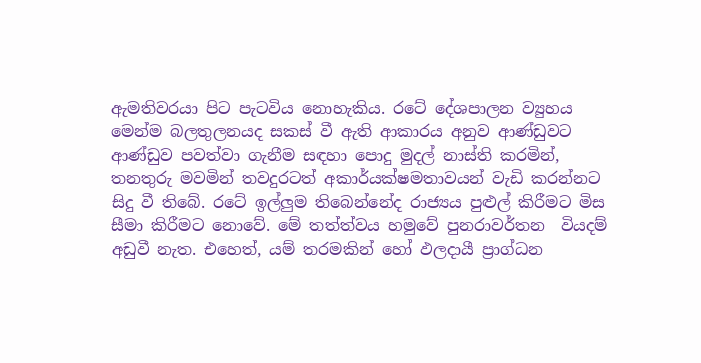ඇමතිවරයා පිට පැටවිය නොහැකිය. රටේ දේශපාලන ව්‍යුහය මෙන්ම බලතුලනයද සකස් වී ඇති ආකාරය අනුව ආණ්ඩුවට ආණ්ඩුව පවත්වා ගැනීම සඳහා පොදු මුදල් නාස්ති කරමින්, තනතුරු මවමින් තවදුරටත් අකාර්යක්ෂමතාවයන් වැඩි කරන්නට සිදු වී තිබේ. රටේ ඉල්ලුම තිබෙන්නේද රාජ්‍යය පුළුල් කිරීමට මිස සීමා කිරීමට නොවේ. මේ තත්ත්වය හමුවේ පුනරාවර්තන  වියදම් අඩුවී නැත. එහෙත්, යම් තරමකින් හෝ ඵලදායී ප්‍රාග්ධන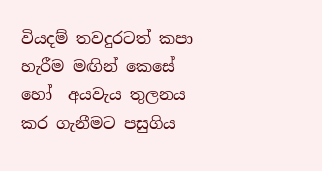වියදම් තවදුරටත් කපා හැරීම මඟින් කෙසේ හෝ  අයවැය තුලනය කර ගැනීමට පසුගිය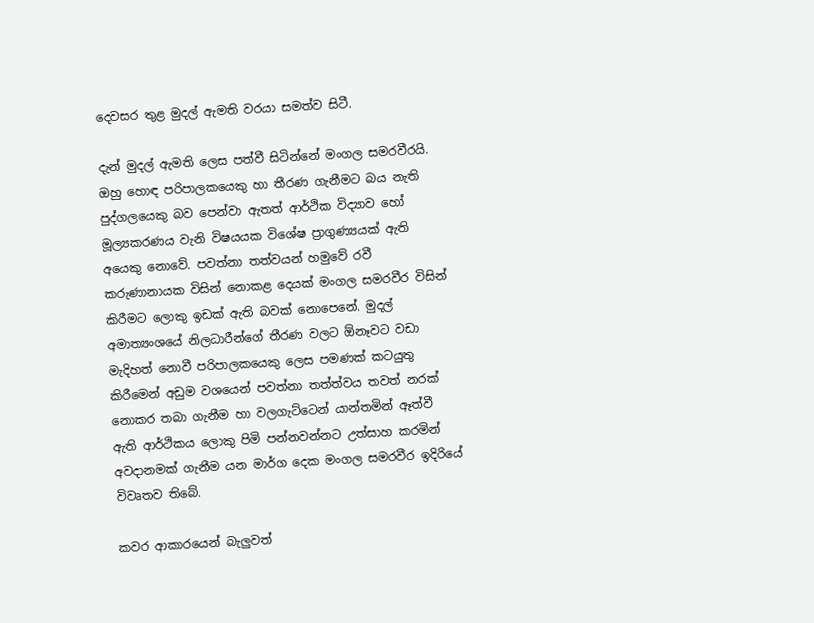දෙවසර තුළ මුදල් ඇමති වරයා සමත්ව සිටී.

දැන් මුදල් ඇමති ලෙස පත්වී සිටින්නේ මංගල සමරවීරයි. ඔහු හොඳ පරිපාලකයෙකු හා තීරණ ගැනීමට බය නැති පුද්ගලයෙකු බව පෙන්වා ඇතත් ආර්ථික විද්‍යාව හෝ  මූල්‍යකරණය වැනි විෂයයක විශේෂ ප්‍රාගුණ්‍යයක් ඇති අයෙකු නොවේ. පවත්නා තත්වයන් හමුවේ රවී කරුණානායක විසින් නොකළ දෙයක් මංගල සමරවීර විසින් කිරීමට ලොකු ඉඩක් ඇති බවක් නොපෙනේ. මුදල් අමාත්‍යංශයේ නිලධාරීන්ගේ තීරණ වලට ඕනෑවට වඩා මැදිහත් නොවී පරිපාලකයෙකු ලෙස පමණක් කටයුතු කිරීමෙන් අඩුම වශයෙන් පවත්නා තත්ත්වය තවත් නරක් නොකර තබා ගැනීම හා වලගැට්ටෙන් යාන්තමින් ඈත්වී ඇති ආර්ථිකය ලොකු පිමි පන්නවන්නට උත්සාහ කරමින් අවදානමක් ගැනීම යන මාර්ග දෙක මංගල සමරවීර ඉදිරියේ විවෘතව තිබේ.

කවර ආකාරයෙන් බැලුවත්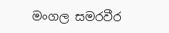මංගල සමරවීර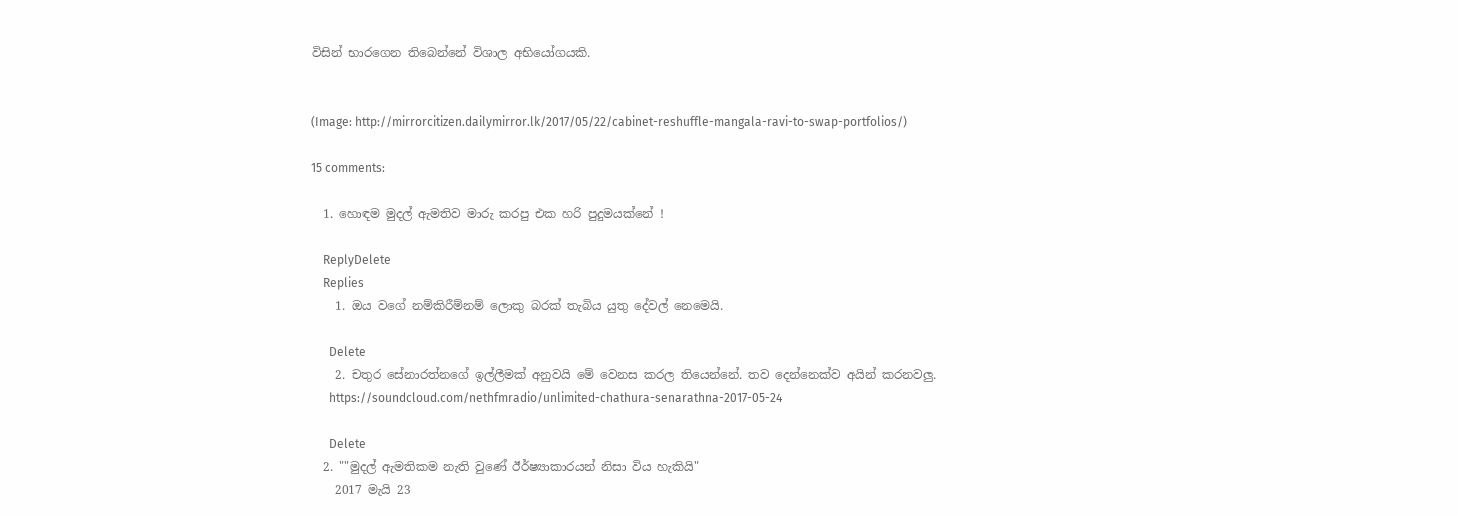විසින් භාරගෙන තිබෙන්නේ විශාල අභියෝගයකි.


(Image: http://mirrorcitizen.dailymirror.lk/2017/05/22/cabinet-reshuffle-mangala-ravi-to-swap-portfolios/)

15 comments:

  1. හොඳම මුදල් ඇමතිව මාරු කරපු එක හරි පුදුමයක්නේ !

    ReplyDelete
    Replies
    1. ඔය වගේ නම්කිරීම්නම් ලොකු බරක් තැබිය යුතු දේවල් නෙමෙයි.

      Delete
    2. චතුර සේනාරත්නගේ ඉල්ලීමක් අනුවයි මේ වෙනස කරල තියෙන්නේ. තව දෙන්නෙක්ව අයින් කරනවලු.
      https://soundcloud.com/nethfmradio/unlimited-chathura-senarathna-2017-05-24

      Delete
  2. ""මුදල් ඇමතිකම නැති වුණේ ඊර්ෂ්‍යාකාරයන් නිසා විය හැකියි"
    2017 මැයි 23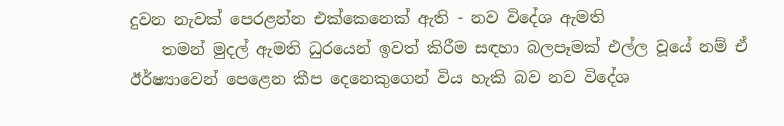දුවන නැවක් පෙරළන්න එක්කෙනෙක් ඇති - නව විදේශ ඇමති
    තමන් මුදල් ඇමති ධුරයෙන් ඉවත් කිරීම සඳහා බලපෑමක් එල්ල වූයේ නම් ඒ ඊර්ෂ්‍යාවෙන් පෙළෙන කීප දෙනෙකුගෙන් විය හැකි බව නව විදේශ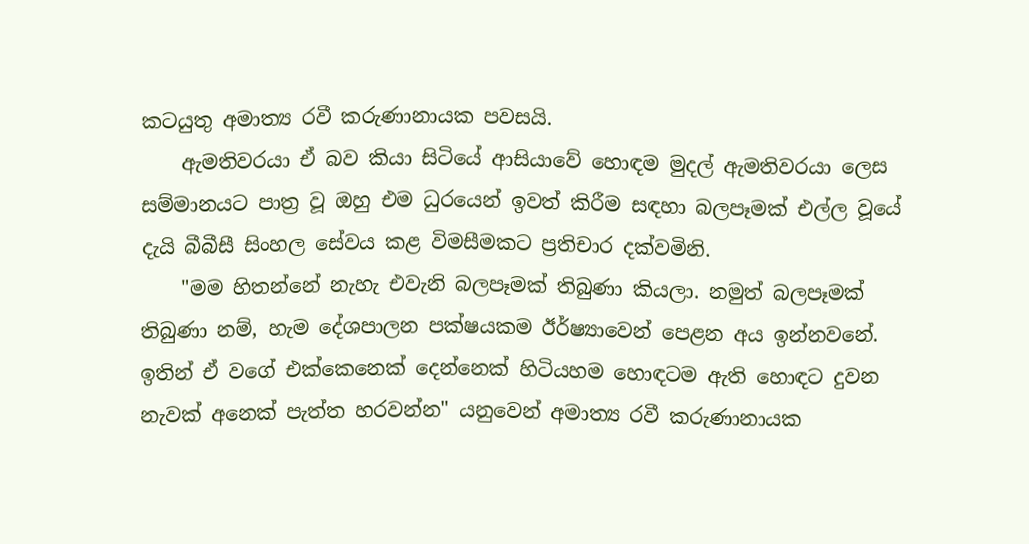කටයුතු අමාත්‍ය රවී කරුණානායක පවසයි.
    ඇමතිවරයා ඒ බව කියා සිටියේ ආසියාවේ හොඳම මුදල් ඇමතිවරයා ලෙස සම්මානයට පාත්‍ර වූ ඔහු එම ධුරයෙන් ඉවත් කිරීම සඳහා බලපෑමක් එල්ල වූයේ දැයි බීබීසී සිංහල සේවය කළ විමසීමකට ප්‍රතිචාර දක්වමිනි.
    "මම හිතන්නේ නැහැ එවැනි බලපෑමක් තිබුණා කියලා. නමුත් බලපෑමක් තිබුණා නම්, හැම දේශපාලන පක්ෂයකම ඊර්ෂ්‍යාවෙන් පෙළන අය ඉන්නවනේ. ඉතින් ඒ වගේ එක්කෙනෙක් දෙන්නෙක් හිටියහම හොඳටම ඇති හොඳට දුවන නැවක් අනෙක් පැත්ත හරවන්න" යනුවෙන් අමාත්‍ය රවී කරුණානායක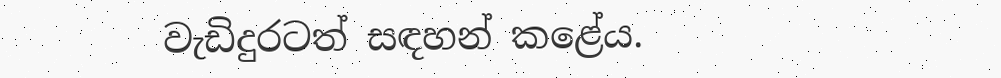වැඩිදුරටත් සඳහන් කළේය.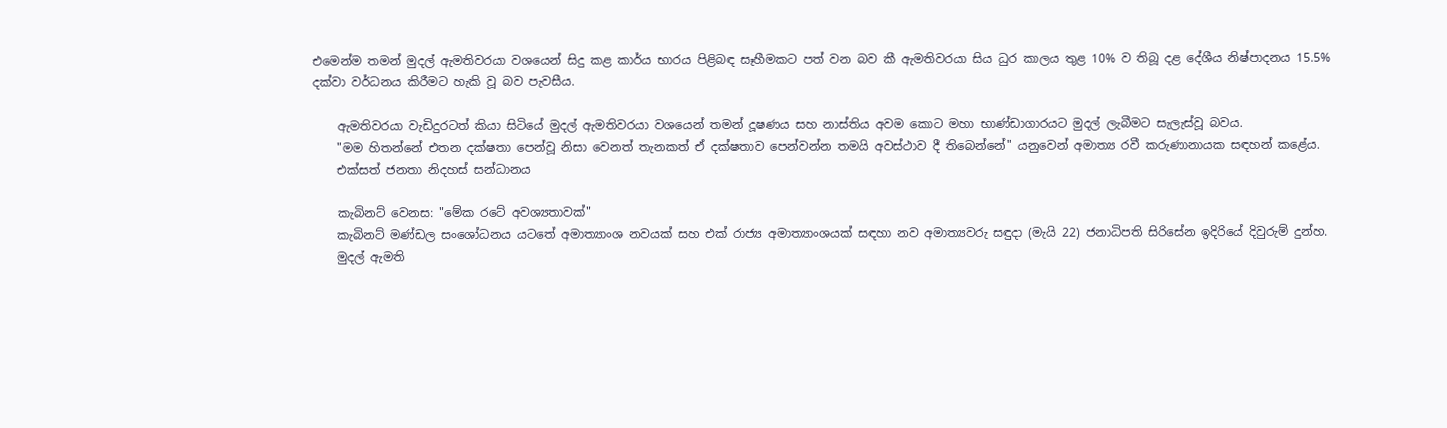එමෙන්ම තමන් මුදල් ඇමතිවරයා වශයෙන් සිදු කළ කාර්ය භාරය පිළිබඳ සෑහීමකට පත් වන බව කී ඇමතිවරයා සිය ධුර කාලය තුළ 10% ව තිබූ දළ දේශීය නිෂ්පාදනය 15.5% දක්වා වර්ධනය කිරීමට හැකි වූ බව පැවසීය.

    ඇමතිවරයා වැඩිදුරටත් කියා සිටියේ මුදල් ඇමතිවරයා වශයෙන් තමන් දූෂණය සහ නාස්තිය අවම කොට මහා භාණ්ඩාගාරයට මුදල් ලැබීමට සැලැස්වූ බවය.
    "මම හිතන්නේ එතන දක්ෂතා පෙන්වූ නිසා වෙනත් තැනකත් ඒ දක්ෂතාව පෙන්වන්න තමයි අවස්ථාව දී තිබෙන්නේ" යනුවෙන් අමාත්‍ය රවී කරුණානායක සඳහන් කළේය.
    එක්සත් ජනතා නිදහස් සන්ධානය

    කැබිනට් වෙනස: "මේක රටේ අවශ්‍යතාවක්"
    කැබිනට් මණ්ඩල සංශෝධනය යටතේ අමාත්‍යාංශ නවයක් සහ එක් රාජ්‍ය අමාත්‍යාංශයක් සඳහා නව අමාත්‍යවරු සඳුදා (මැයි 22) ජනාධිපති සිරිසේන ඉදිරියේ දිවුරුම් දුන්හ.
    මුදල් ඇමති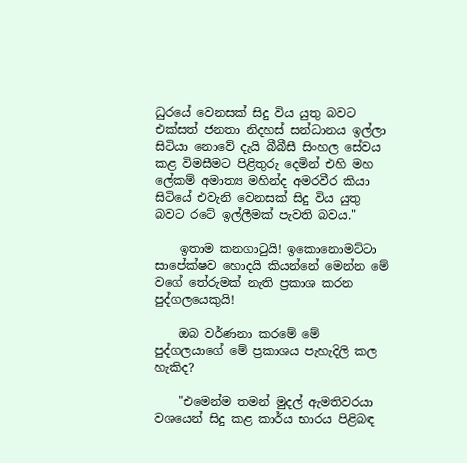ධුරයේ වෙනසක් සිදු විය යුතු බවට එක්සත් ජනතා නිදහස් සන්ධානය ඉල්ලා සිටියා නොවේ දැයි බීබීසී සිංහල සේවය කළ විමසීමට පිළිතුරු දෙමින් එහි මහ ලේකම් අමාත්‍ය මහින්ද අමරවීර කියා සිටියේ එවැනි වෙනසක් සිදු විය යුතු බවට රටේ ඉල්ලීමක් පැවති බවය."

    ඉතාම කනගාටුයි! ඉකොනොමට්ටා සාපේක්ෂව හොදයි කියන්නේ මෙන්න මේ වගේ තේරුමක් නැති ප්‍රකාශ කරන පුද්ගලයෙකුයි!

    ඔබ වර්ණනා කරමේ මේ පුද්ගලයාගේ මේ ප්‍රකාශය පැහැදිලි කල හැකිද?

    "එමෙන්ම තමන් මුදල් ඇමතිවරයා වශයෙන් සිදු කළ කාර්ය භාරය පිළිබඳ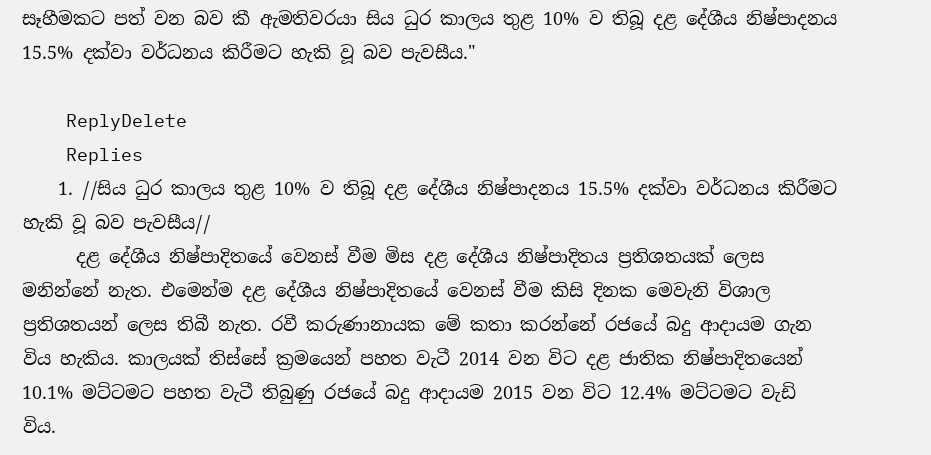සෑහීමකට පත් වන බව කී ඇමතිවරයා සිය ධුර කාලය තුළ 10% ව තිබූ දළ දේශීය නිෂ්පාදනය 15.5% දක්වා වර්ධනය කිරීමට හැකි වූ බව පැවසීය."

    ReplyDelete
    Replies
    1. //සිය ධුර කාලය තුළ 10% ව තිබූ දළ දේශීය නිෂ්පාදනය 15.5% දක්වා වර්ධනය කිරීමට හැකි වූ බව පැවසීය//
      දළ දේශීය නිෂ්පාදිතයේ වෙනස් වීම මිස දළ දේශීය නිෂ්පාදිතය ප්‍රතිශතයක් ලෙස මනින්නේ නැත. එමෙන්ම දළ දේශීය නිෂ්පාදිතයේ වෙනස් වීම කිසි දිනක මෙවැනි විශාල ප්‍රතිශතයන් ලෙස තිබී නැත. රවී කරුණානායක මේ කතා කරන්නේ රජයේ බදු ආදායම ගැන විය හැකිය. කාලයක් තිස්සේ ක්‍රමයෙන් පහත වැටී 2014 වන විට දළ ජාතික නිෂ්පාදිතයෙන් 10.1% මට්ටමට පහත වැටී තිබුණු රජයේ බදු ආදායම 2015 වන විට 12.4% මට්ටමට වැඩි විය.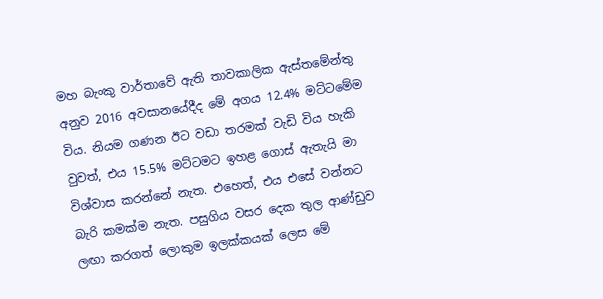මහ බැංකු වාර්තාවේ ඇති තාවකාලික ඇස්තමේන්තු අනුව 2016 අවසානයේදීද මේ අගය 12.4% මට්ටමේම විය. නියම ගණන ඊට වඩා තරමක් වැඩි විය හැකි වුවත්, එය 15.5% මට්ටමට ඉහළ ගොස් ඇතැයි මා විශ්වාස කරන්නේ නැත. එහෙත්, එය එසේ වන්නට බැරි කමක්ම නැත. පසුගිය වසර දෙක තුල ආණ්ඩුව ලඟා කරගත් ලොකුම ඉලක්කයක් ලෙස මේ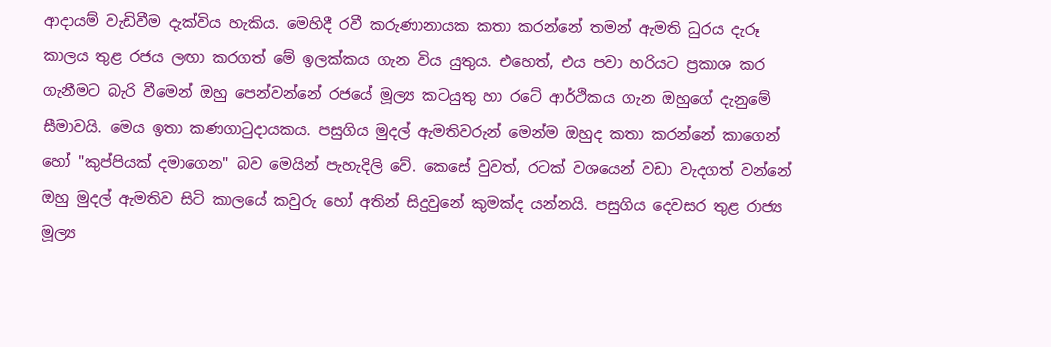ආදායම් වැඩිවීම දැක්විය හැකිය. මෙහිදී රවී කරුණානායක කතා කරන්නේ තමන් ඇමති ධුරය දැරූ කාලය තුළ රජය ලඟා කරගත් මේ ඉලක්කය ගැන විය යුතුය. එහෙත්, එය පවා හරියට ප්‍රකාශ කර ගැනීමට බැරි වීමෙන් ඔහු පෙන්වන්නේ රජයේ මූල්‍ය කටයුතු හා රටේ ආර්ථිකය ගැන ඔහුගේ දැනුමේ සීමාවයි. මෙය ඉතා කණගාටුදායකය. පසුගිය මුදල් ඇමතිවරුන් මෙන්ම ඔහුද කතා කරන්නේ කාගෙන් හෝ "කුප්පියක් දමාගෙන" බව මෙයින් පැහැදිලි වේ. කෙසේ වුවත්, රටක් වශයෙන් වඩා වැදගත් වන්නේ ඔහු මුදල් ඇමතිව සිටි කාලයේ කවුරු හෝ අතින් සිදුවුනේ කුමක්ද යන්නයි. පසුගිය දෙවසර තුළ රාජ්‍ය මූල්‍ය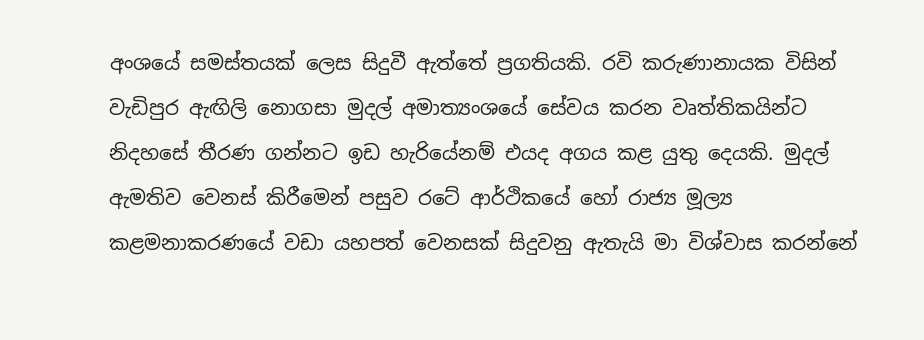අංශයේ සමස්තයක් ලෙස සිදුවී ඇත්තේ ප්‍රගතියකි. රවි කරුණානායක විසින් වැඩිපුර ඇඟිලි නොගසා මුදල් අමාත්‍යංශයේ සේවය කරන වෘත්තිකයින්ට නිදහසේ තීරණ ගන්නට ඉඩ හැරියේනම් එයද අගය කළ යුතු දෙයකි. මුදල් ඇමතිව වෙනස් කිරීමෙන් පසුව රටේ ආර්ථිකයේ හෝ රාජ්‍ය මූල්‍ය කළමනාකරණයේ වඩා යහපත් වෙනසක් සිදුවනු ඇතැයි මා විශ්වාස කරන්නේ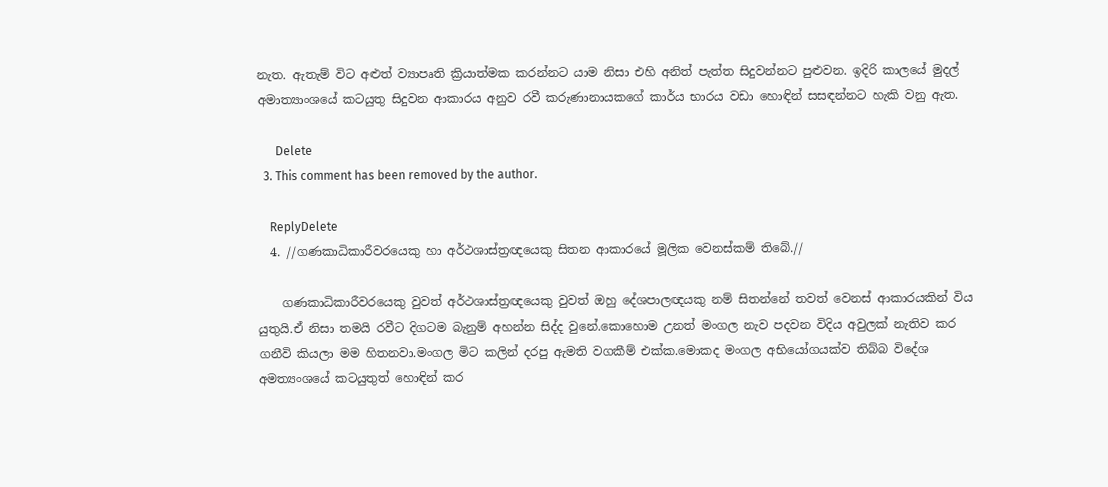නැත. ඇතැම් විට අළුත් ව්‍යාපෘති ක්‍රියාත්මක කරන්නට යාම නිසා එහි අනිත් පැත්ත සිදුවන්නට පුළුවන. ඉදිරි කාලයේ මුදල් අමාත්‍යාංශයේ කටයුතු සිදුවන ආකාරය අනුව රවී කරුණානායකගේ කාර්ය භාරය වඩා හොඳින් සසඳන්නට හැකි වනු ඇත.

      Delete
  3. This comment has been removed by the author.

    ReplyDelete
  4. //ගණකාධිකාරීවරයෙකු හා අර්ථශාස්ත්‍රඥයෙකු සිතන ආකාරයේ මූලික වෙනස්කම් තිබේ.//

    ගණකාධිකාරීවරයෙකු වුවත් අර්ථශාස්ත්‍රඥයෙකු වුවත් ඔහු දේශපාලඥයකු නම් සිතන්නේ තවත් වෙනස් ආකාරයකින් විය යුතුයි.ඒ නිසා තමයි රවීට දිගටම බැනුම් අහන්න සිද්ද වුනේ.කොහොම උනත් මංගල නැව පදවන විදිය අවුලක් නැතිව කර ගනීවි කියලා මම හිතනවා.මංගල මිට කලින් දරපු ඇමති වගකීම් එක්ක.මොකද මංගල අභියෝගයක්ව තිබ්බ විදේශ අමත්‍යංශයේ කටයුතුත් හොඳින් කර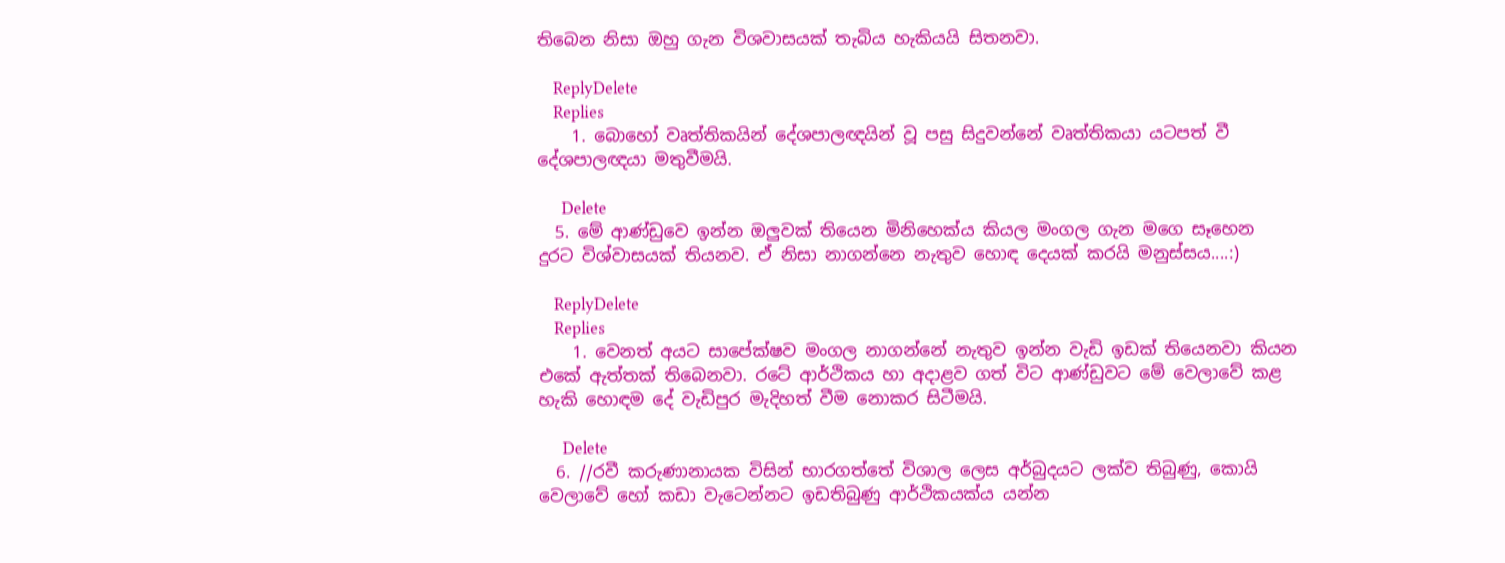තිබෙන නිසා ඔහු ගැන විශවාසයක් තැබිය හැකියයි සිතනවා.

    ReplyDelete
    Replies
    1. බොහෝ වෘත්තිකයින් දේශපාලඥයින් වූ පසු සිදුවන්නේ වෘත්තිකයා යටපත් වී දේශපාලඥයා මතුවීමයි.

      Delete
  5. මේ ආණ්ඩුවෙ ඉන්න ඔලුවක් තියෙන මිනිහෙක්ය කියල මංගල ගැන මගෙ සෑහෙන දුරට විශ්වාසයක් තියනව. ඒ නිසා නාගන්නෙ නැතුව හොඳ දෙයක් කරයි මනුස්සය....:)

    ReplyDelete
    Replies
    1. වෙනත් අයට සාපේක්ෂව මංගල නාගන්නේ නැතුව ඉන්න වැඩි ඉඩක් තියෙනවා කියන එකේ ඇත්තක් තිබෙනවා. රටේ ආර්ථිකය හා අදාළව ගත් විට ආණ්ඩුවට මේ වෙලාවේ කළ හැකි හොඳම දේ වැඩිපුර මැදිහත් වීම නොකර සිටීමයි.

      Delete
  6. //රවී කරුණානායක විසින් භාරගත්තේ විශාල ලෙස අර්බුදයට ලක්ව තිබුණු, කොයි වෙලාවේ හෝ කඩා වැටෙන්නට ඉඩතිබුණු ආර්ථිකයක්ය යන්න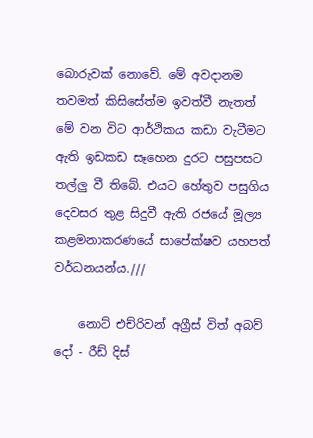බොරුවක් නොවේ. මේ අවදානම තවමත් කිසිසේත්ම ඉවත්වී නැතත් මේ වන විට ආර්ථිකය කඩා වැටීමට ඇති ඉඩකඩ සෑහෙන දුරට පසුපසට තල්ලු වී තිබේ. එයට හේතුව පසුගිය දෙවසර තුළ සිදුවී ඇති රජයේ මූල්‍ය කළමනාකරණයේ සාපේක්ෂව යහපත් වර්ධනයන්ය.///

    නොට් එච්රිවන් අග්‍රීස් විත් අබව් දෝ - රීඩ් දිස්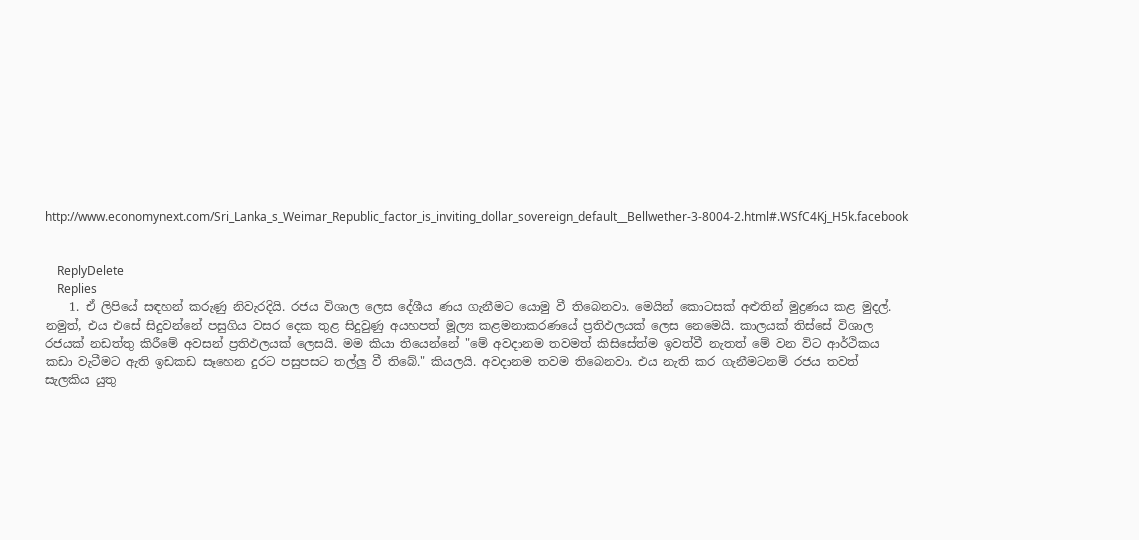http://www.economynext.com/Sri_Lanka_s_Weimar_Republic_factor_is_inviting_dollar_sovereign_default__Bellwether-3-8004-2.html#.WSfC4Kj_H5k.facebook


    ReplyDelete
    Replies
    1. ඒ ලිපියේ සඳහන් කරුණු නිවැරදියි. රජය විශාල ලෙස දේශීය ණය ගැනීමට යොමු වී තිබෙනවා. මෙයින් කොටසක් අළුතින් මුද්‍රණය කළ මුදල්. නමුත්, එය එසේ සිදුවන්නේ පසුගිය වසර දෙක තුළ සිදුවුණු අයහපත් මූල්‍ය කළමනාකරණයේ ප්‍රතිඵලයක් ලෙස නෙමෙයි. කාලයක් තිස්සේ විශාල රජයක් නඩත්තු කිරීමේ අවසන් ප්‍රතිඵලයක් ලෙසයි. මම කියා තියෙන්නේ "මේ අවදානම තවමත් කිසිසේත්ම ඉවත්වී නැතත් මේ වන විට ආර්ථිකය කඩා වැටීමට ඇති ඉඩකඩ සෑහෙන දුරට පසුපසට තල්ලු වී තිබේ." කියලයි. අවදානම තවම තිබෙනවා. එය නැති කර ගැනීමටනම් රජය තවත් සැලකිය යුතු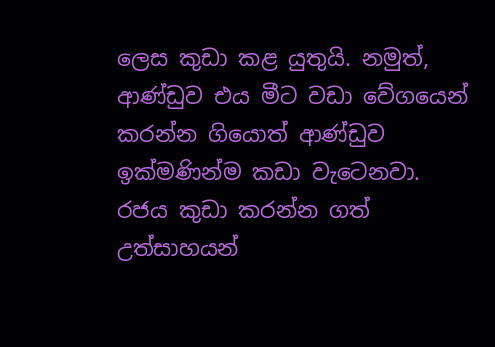ලෙස කුඩා කළ යුතුයි. නමුත්, ආණ්ඩුව එය මීට වඩා වේගයෙන් කරන්න ගියොත් ආණ්ඩුව ඉක්මණින්ම කඩා වැටෙනවා. රජය කුඩා කරන්න ගත් උත්සාහයන්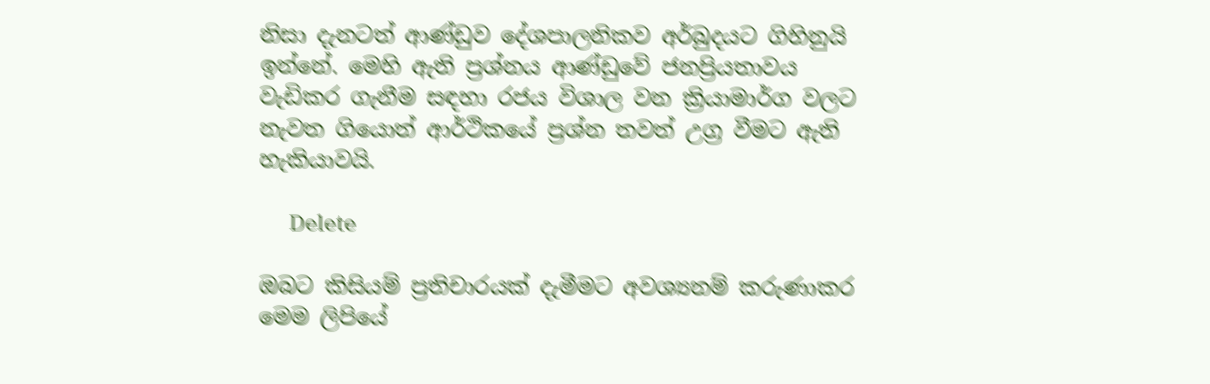නිසා දැනටත් ආණ්ඩුව දේශපාලනිකව අර්බුදයට ගිහිනුයි ඉන්නේ. මෙහි ඇති ප්‍රශ්නය ආණ්ඩුවේ ජනප්‍රියතාවය වැඩිකර ගැනීම සඳහා රජය විශාල වන ක්‍රියාමාර්ග වලට නැවත ගියොත් ආර්ථිකයේ ප්‍රශ්න තවත් උග්‍ර වීමට ඇති හැකියාවයි.

      Delete

ඔබට කිසියම් ප්‍රතිචාරයක් දැමීමට අවශ්‍යනම් කරුණාකර මෙම ලිපියේ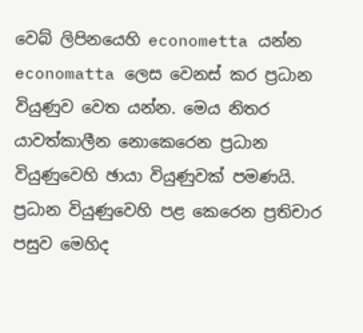වෙබ් ලිපිනයෙහි econometta යන්න economatta ලෙස වෙනස් කර ප්‍රධාන වියුණුව වෙත යන්න. මෙය නිතර යාවත්කාලීන නොකෙරෙන ප්‍රධාන වියුණුවෙහි ඡායා වියුණුවක් පමණයි. ප්‍රධාන වියුණුවෙහි පළ කෙරෙන ප්‍රතිචාර පසුව මෙහිද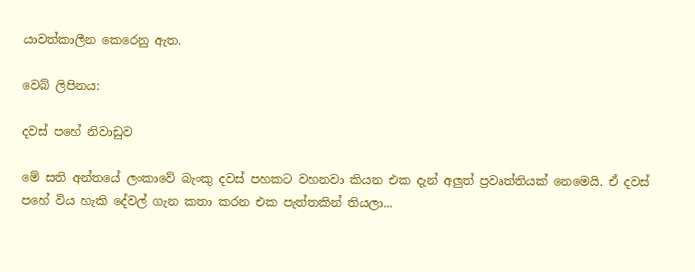යාවත්කාලීන කෙරෙනු ඇත.

වෙබ් ලිපිනය:

දවස් පහේ නිවාඩුව

මේ සති අන්තයේ ලංකාවේ බැංකු දවස් පහකට වහනවා කියන එක දැන් අලුත් ප්‍රවෘත්තියක් නෙමෙයි. ඒ දවස් පහේ විය හැකි දේවල් ගැන කතා කරන එක පැත්තකින් තියලා...